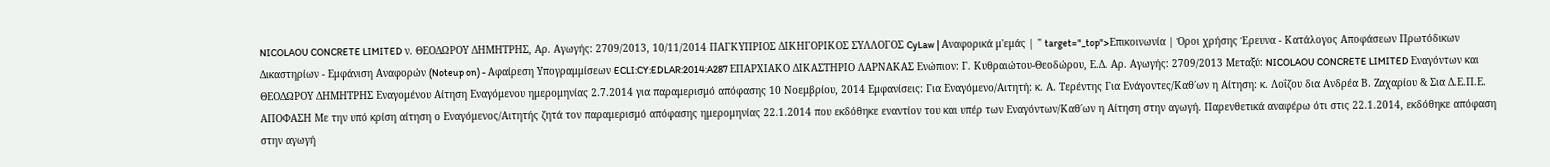NICOLAOU CONCRETE LIMITED ν. ΘΕΟΔΩΡΟΥ ΔΗΜΗΤΡΗΣ, Αρ. Αγωγής: 2709/2013, 10/11/2014 ΠΑΓΚΥΠΡΙΟΣ ΔΙΚΗΓΟΡΙΚΟΣ ΣΥΛΛΟΓΟΣ CyLaw | Αναφορικά μ'εμάς | " target="_top">Επικοινωνία | Όροι χρήσης Έρευνα - Κατάλογος Αποφάσεων Πρωτόδικων Δικαστηρίων - Εμφάνιση Αναφορών (Noteup on) - Αφαίρεση Υπογραμμίσεων ECLI:CY:EDLAR:2014:A287 ΕΠΑΡΧΙΑΚΟ ΔΙΚΑΣΤΗΡΙΟ ΛΑΡΝΑΚΑΣ Ενώπιον: Γ. Κυθραιώτου-Θεοδώρου, Ε.Δ. Αρ. Αγωγής: 2709/2013 Μεταξύ: NICOLAOU CONCRETE LIMITED Εναγόντων και ΘΕΟΔΩΡΟΥ ΔΗΜΗΤΡΗΣ Εναγομένου Αίτηση Εναγόμενου ημερομηνίας 2.7.2014 για παραμερισμό απόφασης 10 Νοεμβρίου, 2014 Εμφανίσεις: Για Εναγόμενο/Αιτητή: κ. Α. Τερέντης Για Ενάγοντες/Καθ΄ων η Αίτηση: κ. Λοΐζου δια Ανδρέα Β. Ζαχαρίου & Σια Δ.Ε.Π.Ε. ΑΠΟΦΑΣΗ Με την υπό κρίση αίτηση ο Εναγόμενος/Αιτητής ζητά τον παραμερισμό απόφασης ημερομηνίας 22.1.2014 που εκδόθηκε εναντίον του και υπέρ των Εναγόντων/Καθ΄ων η Αίτηση στην αγωγή. Παρενθετικά αναφέρω ότι στις 22.1.2014, εκδόθηκε απόφαση στην αγωγή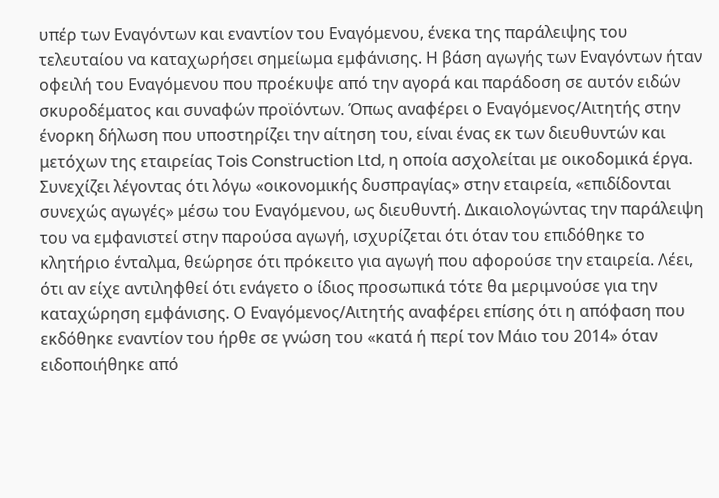υπέρ των Εναγόντων και εναντίον του Εναγόμενου, ένεκα της παράλειψης του τελευταίου να καταχωρήσει σημείωμα εμφάνισης. Η βάση αγωγής των Εναγόντων ήταν οφειλή του Εναγόμενου που προέκυψε από την αγορά και παράδοση σε αυτόν ειδών σκυροδέματος και συναφών προϊόντων. Όπως αναφέρει ο Εναγόμενος/Αιτητής στην ένορκη δήλωση που υποστηρίζει την αίτηση του, είναι ένας εκ των διευθυντών και μετόχων της εταιρείας Tois Construction Ltd, η οποία ασχολείται με οικοδομικά έργα. Συνεχίζει λέγοντας ότι λόγω «οικονομικής δυσπραγίας» στην εταιρεία, «επιδίδονται συνεχώς αγωγές» μέσω του Εναγόμενου, ως διευθυντή. Δικαιολογώντας την παράλειψη του να εμφανιστεί στην παρούσα αγωγή, ισχυρίζεται ότι όταν του επιδόθηκε το κλητήριο ένταλμα, θεώρησε ότι πρόκειτο για αγωγή που αφορούσε την εταιρεία. Λέει, ότι αν είχε αντιληφθεί ότι ενάγετο ο ίδιος προσωπικά τότε θα μεριμνούσε για την καταχώρηση εμφάνισης. Ο Εναγόμενος/Αιτητής αναφέρει επίσης ότι η απόφαση που εκδόθηκε εναντίον του ήρθε σε γνώση του «κατά ή περί τον Μάιο του 2014» όταν ειδοποιήθηκε από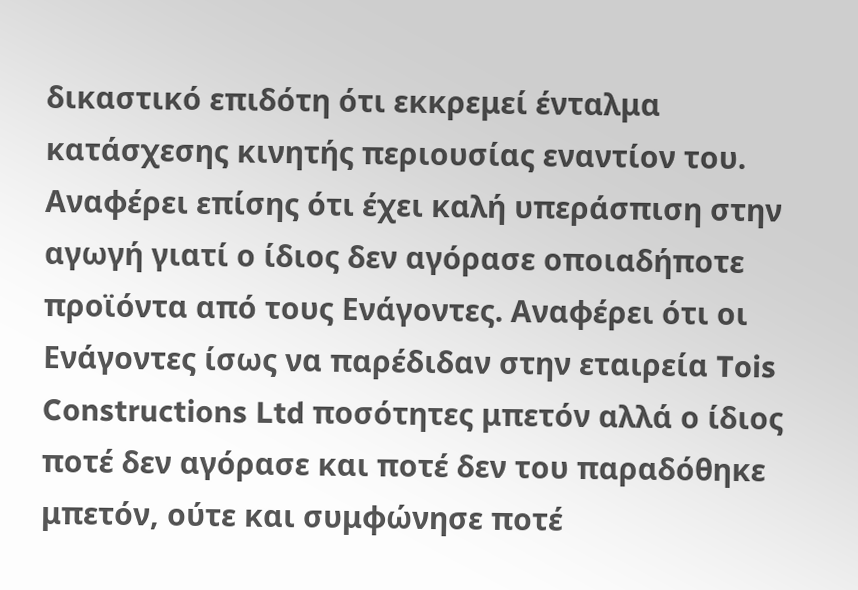δικαστικό επιδότη ότι εκκρεμεί ένταλμα κατάσχεσης κινητής περιουσίας εναντίον του. Αναφέρει επίσης ότι έχει καλή υπεράσπιση στην αγωγή γιατί ο ίδιος δεν αγόρασε οποιαδήποτε προϊόντα από τους Ενάγοντες. Αναφέρει ότι οι Ενάγοντες ίσως να παρέδιδαν στην εταιρεία Tois Constructions Ltd ποσότητες μπετόν αλλά ο ίδιος ποτέ δεν αγόρασε και ποτέ δεν του παραδόθηκε μπετόν, ούτε και συμφώνησε ποτέ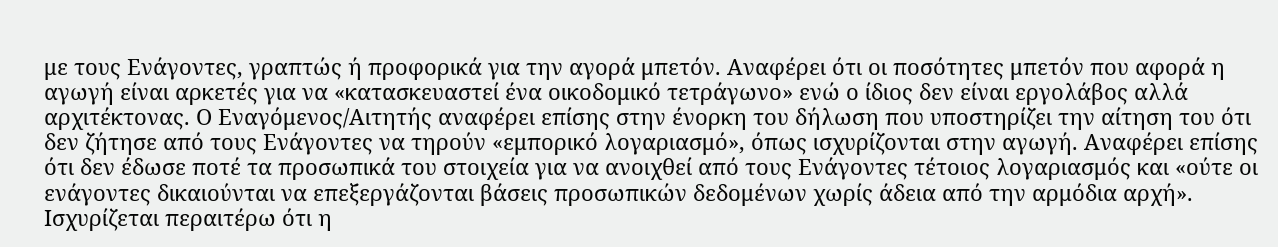με τους Ενάγοντες, γραπτώς ή προφορικά για την αγορά μπετόν. Αναφέρει ότι οι ποσότητες μπετόν που αφορά η αγωγή είναι αρκετές για να «κατασκευαστεί ένα οικοδομικό τετράγωνο» ενώ ο ίδιος δεν είναι εργολάβος αλλά αρχιτέκτονας. Ο Εναγόμενος/Αιτητής αναφέρει επίσης στην ένορκη του δήλωση που υποστηρίζει την αίτηση του ότι δεν ζήτησε από τους Ενάγοντες να τηρούν «εμπορικό λογαριασμό», όπως ισχυρίζονται στην αγωγή. Αναφέρει επίσης ότι δεν έδωσε ποτέ τα προσωπικά του στοιχεία για να ανοιχθεί από τους Ενάγοντες τέτοιος λογαριασμός και «ούτε οι ενάγοντες δικαιούνται να επεξεργάζονται βάσεις προσωπικών δεδομένων χωρίς άδεια από την αρμόδια αρχή». Ισχυρίζεται περαιτέρω ότι η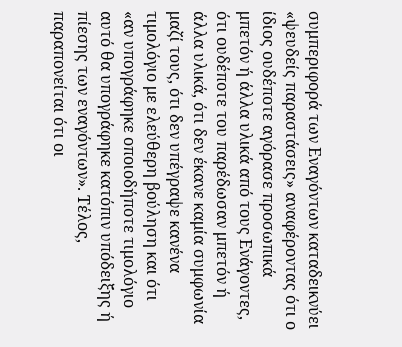συμπεριφορά των Εναγόντων καταδεικνύει «ψευδείς παραστάσεις» αναφέροντας ότι ο ίδιος ουδέποτε αγόρασε προσωπικά μπετόν ή άλλα υλικά από τους Ενάγοντες, ότι ουδέποτε του παρέδωσαν μπετόν ή άλλα υλικά, ότι δεν έκανε καμία συμφωνία μαζί τους, ότι δεν υπέγραψε κανένα τιμολόγιο με ελεύθερη βούληση και ότι «αν υπογράφηκε οποιοδήποτε τιμολόγιο αυτό θα υπογράφηκε κατόπιν υπόδειξης ή πίεσης των εναγόντων». Τέλος, παραπονείται ότι οι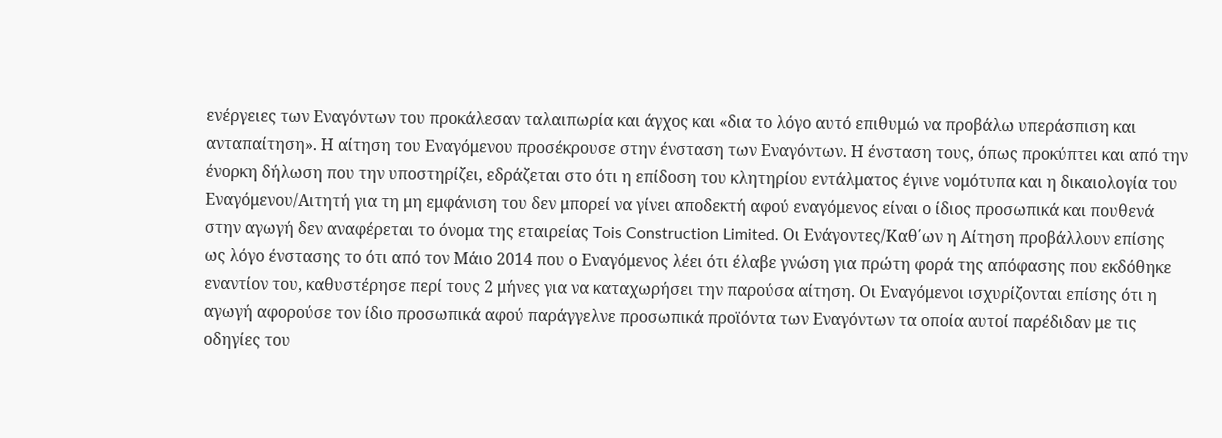ενέργειες των Εναγόντων του προκάλεσαν ταλαιπωρία και άγχος και «δια το λόγο αυτό επιθυμώ να προβάλω υπεράσπιση και ανταπαίτηση». Η αίτηση του Εναγόμενου προσέκρουσε στην ένσταση των Εναγόντων. Η ένσταση τους, όπως προκύπτει και από την ένορκη δήλωση που την υποστηρίζει, εδράζεται στο ότι η επίδοση του κλητηρίου εντάλματος έγινε νομότυπα και η δικαιολογία του Εναγόμενου/Αιτητή για τη μη εμφάνιση του δεν μπορεί να γίνει αποδεκτή αφού εναγόμενος είναι ο ίδιος προσωπικά και πουθενά στην αγωγή δεν αναφέρεται το όνομα της εταιρείας Tois Construction Limited. Οι Ενάγοντες/Καθ΄ων η Αίτηση προβάλλουν επίσης ως λόγο ένστασης το ότι από τον Μάιο 2014 που ο Εναγόμενος λέει ότι έλαβε γνώση για πρώτη φορά της απόφασης που εκδόθηκε εναντίον του, καθυστέρησε περί τους 2 μήνες για να καταχωρήσει την παρούσα αίτηση. Οι Εναγόμενοι ισχυρίζονται επίσης ότι η αγωγή αφορούσε τον ίδιο προσωπικά αφού παράγγελνε προσωπικά προϊόντα των Εναγόντων τα οποία αυτοί παρέδιδαν με τις οδηγίες του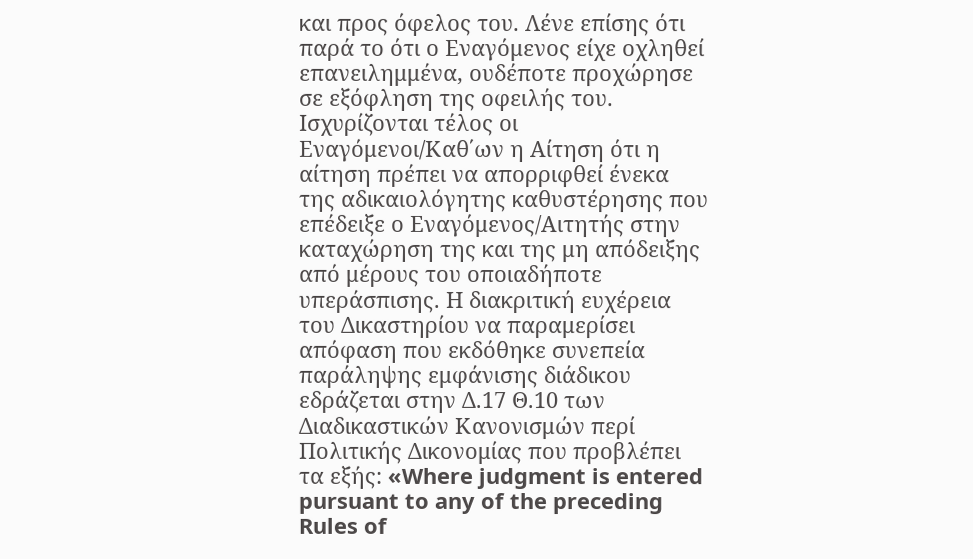και προς όφελος του. Λένε επίσης ότι παρά το ότι ο Εναγόμενος είχε οχληθεί επανειλημμένα, ουδέποτε προχώρησε σε εξόφληση της οφειλής του. Ισχυρίζονται τέλος οι Εναγόμενοι/Καθ΄ων η Αίτηση ότι η αίτηση πρέπει να απορριφθεί ένεκα της αδικαιολόγητης καθυστέρησης που επέδειξε ο Εναγόμενος/Αιτητής στην καταχώρηση της και της μη απόδειξης από μέρους του οποιαδήποτε υπεράσπισης. Η διακριτική ευχέρεια του Δικαστηρίου να παραμερίσει απόφαση που εκδόθηκε συνεπεία παράληψης εμφάνισης διάδικου εδράζεται στην Δ.17 Θ.10 των Διαδικαστικών Κανονισμών περί Πολιτικής Δικονομίας που προβλέπει τα εξής: «Where judgment is entered pursuant to any of the preceding Rules of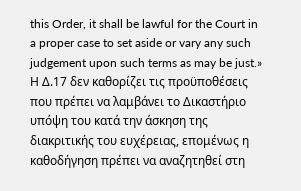this Order, it shall be lawful for the Court in a proper case to set aside or vary any such judgement upon such terms as may be just.» Η Δ.17 δεν καθορίζει τις προϋποθέσεις που πρέπει να λαμβάνει το Δικαστήριο υπόψη του κατά την άσκηση της διακριτικής του ευχέρειας, επομένως η καθοδήγηση πρέπει να αναζητηθεί στη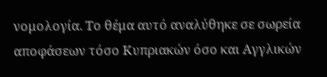νομολογία. Το θέμα αυτό αναλύθηκε σε σωρεία αποφάσεων τόσο Κυπριακών όσο και Αγγλικών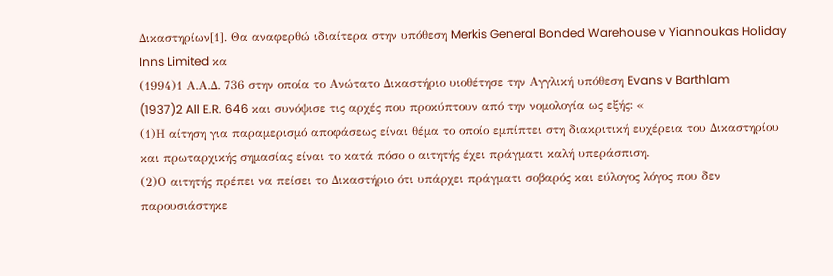Δικαστηρίων[1]. Θα αναφερθώ ιδιαίτερα στην υπόθεση Merkis General Bonded Warehouse v Yiannoukas Holiday Inns Limited κα
(1994)1 Α.Α.Δ. 736 στην οποία το Ανώτατο Δικαστήριο υιοθέτησε την Αγγλική υπόθεση Evans v Barthlam
(1937)2 All E.R. 646 και συνόψισε τις αρχές που προκύπτουν από την νομολογία ως εξής: «
(1)Η αίτηση για παραμερισμό αποφάσεως είναι θέμα το οποίο εμπίπτει στη διακριτική ευχέρεια του Δικαστηρίου και πρωταρχικής σημασίας είναι το κατά πόσο ο αιτητής έχει πράγματι καλή υπεράσπιση.
(2)Ο αιτητής πρέπει να πείσει το Δικαστήριο ότι υπάρχει πράγματι σοβαρός και εύλογος λόγος που δεν παρουσιάστηκε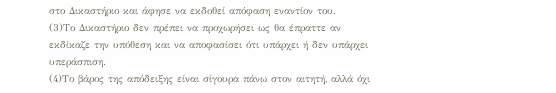στο Δικαστήριο και άφησε να εκδοθεί απόφαση εναντίον του.
(3)Το Δικαστήριο δεν πρέπει να προχωρήσει ως θα έπραττε αν εκδίκαζε την υπόθεση και να αποφασίσει ότι υπάρχει ή δεν υπάρχει υπεράσπιση.
(4)Το βάρος της απόδειξης είναι σίγουρα πάνω στον αιτητή, αλλά όχι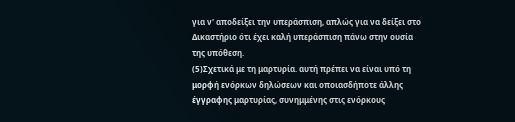για ν' αποδείξει την υπεράσπιση, απλώς για να δείξει στο Δικαστήριο ότι έχει καλή υπεράσπιση πάνω στην ουσία της υπόθεση.
(5)Σχετικά με τη μαρτυρία. αυτή πρέπει να είναι υπό τη μορφή ενόρκων δηλώσεων και οποιασδήποτε άλλης έγγραφης μαρτυρίας, συνημμένης στις ενόρκους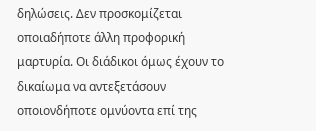δηλώσεις. Δεν προσκομίζεται οποιαδήποτε άλλη προφορική μαρτυρία. Οι διάδικοι όμως έχουν το δικαίωμα να αντεξετάσουν οποιονδήποτε ομνύοντα επί της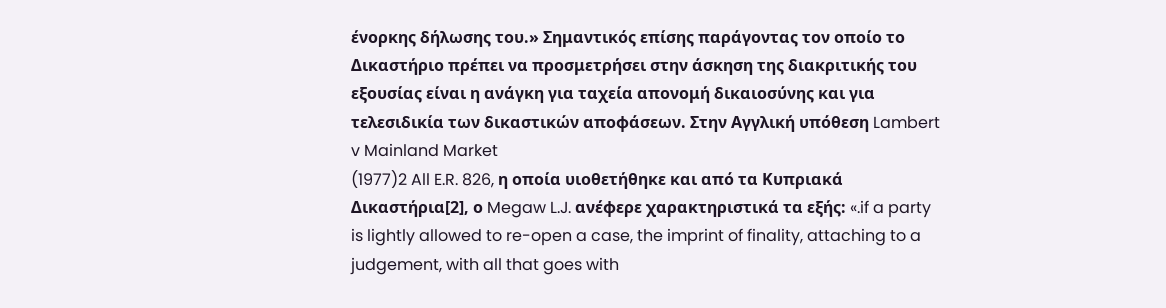ένορκης δήλωσης του.» Σημαντικός επίσης παράγοντας τον οποίο το Δικαστήριο πρέπει να προσμετρήσει στην άσκηση της διακριτικής του εξουσίας είναι η ανάγκη για ταχεία απονομή δικαιοσύνης και για τελεσιδικία των δικαστικών αποφάσεων. Στην Αγγλική υπόθεση Lambert v Mainland Market
(1977)2 All E.R. 826, η οποία υιοθετήθηκε και από τα Κυπριακά Δικαστήρια[2], ο Megaw L.J. ανέφερε χαρακτηριστικά τα εξής: «.if a party is lightly allowed to re-open a case, the imprint of finality, attaching to a judgement, with all that goes with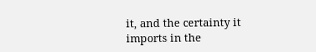it, and the certainty it imports in the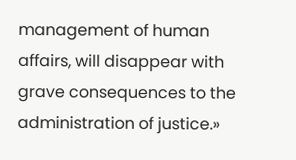management of human affairs, will disappear with grave consequences to the administration of justice.»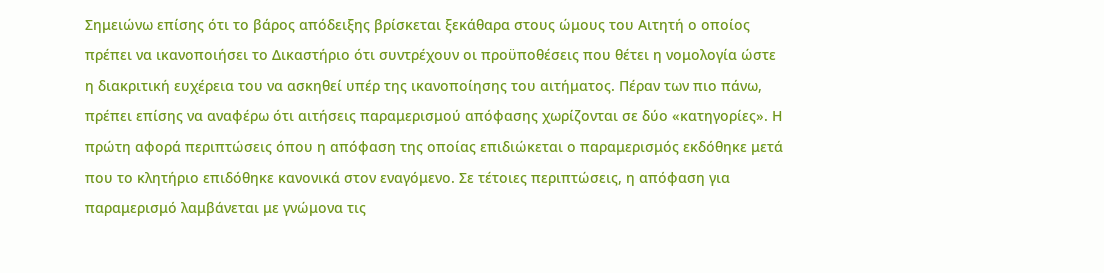Σημειώνω επίσης ότι το βάρος απόδειξης βρίσκεται ξεκάθαρα στους ώμους του Αιτητή ο οποίος πρέπει να ικανοποιήσει το Δικαστήριο ότι συντρέχουν οι προϋποθέσεις που θέτει η νομολογία ώστε η διακριτική ευχέρεια του να ασκηθεί υπέρ της ικανοποίησης του αιτήματος. Πέραν των πιο πάνω, πρέπει επίσης να αναφέρω ότι αιτήσεις παραμερισμού απόφασης χωρίζονται σε δύο «κατηγορίες». Η πρώτη αφορά περιπτώσεις όπου η απόφαση της οποίας επιδιώκεται ο παραμερισμός εκδόθηκε μετά που το κλητήριο επιδόθηκε κανονικά στον εναγόμενο. Σε τέτοιες περιπτώσεις, η απόφαση για παραμερισμό λαμβάνεται με γνώμονα τις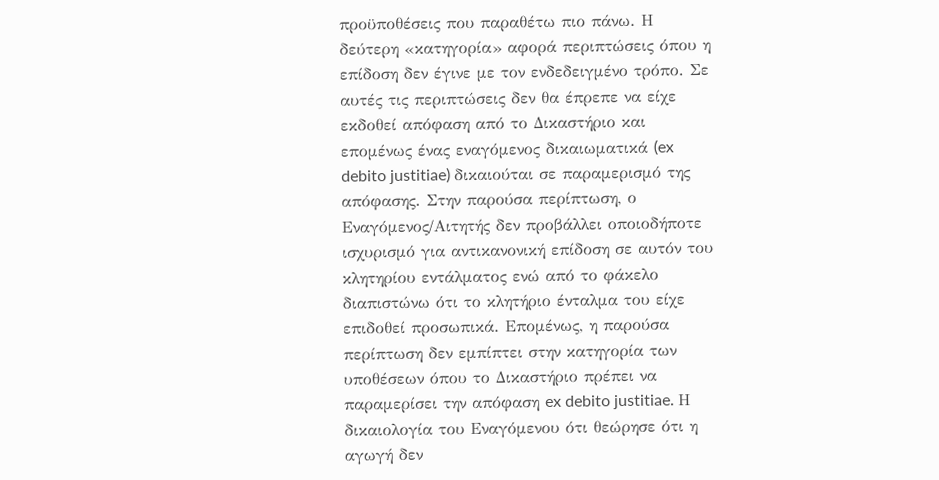προϋποθέσεις που παραθέτω πιο πάνω. Η δεύτερη «κατηγορία» αφορά περιπτώσεις όπου η επίδοση δεν έγινε με τον ενδεδειγμένο τρόπο. Σε αυτές τις περιπτώσεις δεν θα έπρεπε να είχε εκδοθεί απόφαση από το Δικαστήριο και επομένως ένας εναγόμενος δικαιωματικά (ex debito justitiae) δικαιούται σε παραμερισμό της απόφασης. Στην παρούσα περίπτωση, ο Εναγόμενος/Αιτητής δεν προβάλλει οποιοδήποτε ισχυρισμό για αντικανονική επίδοση σε αυτόν του κλητηρίου εντάλματος ενώ από το φάκελο διαπιστώνω ότι το κλητήριο ένταλμα του είχε επιδοθεί προσωπικά. Επομένως, η παρούσα περίπτωση δεν εμπίπτει στην κατηγορία των υποθέσεων όπου το Δικαστήριο πρέπει να παραμερίσει την απόφαση ex debito justitiae. Η δικαιολογία του Εναγόμενου ότι θεώρησε ότι η αγωγή δεν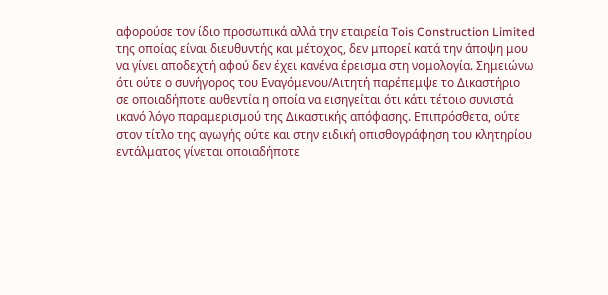αφορούσε τον ίδιο προσωπικά αλλά την εταιρεία Tois Construction Limited της οποίας είναι διευθυντής και μέτοχος, δεν μπορεί κατά την άποψη μου να γίνει αποδεχτή αφού δεν έχει κανένα έρεισμα στη νομολογία. Σημειώνω ότι ούτε ο συνήγορος του Εναγόμενου/Αιτητή παρέπεμψε το Δικαστήριο σε οποιαδήποτε αυθεντία η οποία να εισηγείται ότι κάτι τέτοιο συνιστά ικανό λόγο παραμερισμού της Δικαστικής απόφασης. Επιπρόσθετα, ούτε στον τίτλο της αγωγής ούτε και στην ειδική οπισθογράφηση του κλητηρίου εντάλματος γίνεται οποιαδήποτε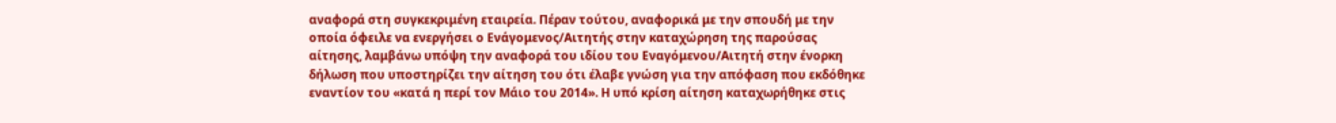αναφορά στη συγκεκριμένη εταιρεία. Πέραν τούτου, αναφορικά με την σπουδή με την οποία όφειλε να ενεργήσει ο Ενάγομενος/Αιτητής στην καταχώρηση της παρούσας αίτησης, λαμβάνω υπόψη την αναφορά του ιδίου του Εναγόμενου/Αιτητή στην ένορκη δήλωση που υποστηρίζει την αίτηση του ότι έλαβε γνώση για την απόφαση που εκδόθηκε εναντίον του «κατά η περί τον Μάιο του 2014». Η υπό κρίση αίτηση καταχωρήθηκε στις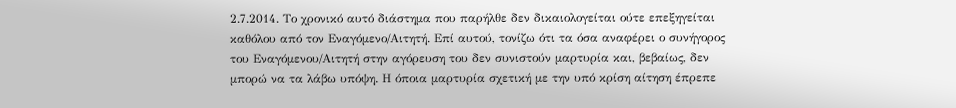2.7.2014. Το χρονικό αυτό διάστημα που παρήλθε δεν δικαιολογείται ούτε επεξηγείται καθόλου από τον Εναγόμενο/Αιτητή. Επί αυτού, τονίζω ότι τα όσα αναφέρει ο συνήγορος του Εναγόμενου/Αιτητή στην αγόρευση του δεν συνιστούν μαρτυρία και, βεβαίως, δεν μπορώ να τα λάβω υπόψη. Η όποια μαρτυρία σχετική με την υπό κρίση αίτηση έπρεπε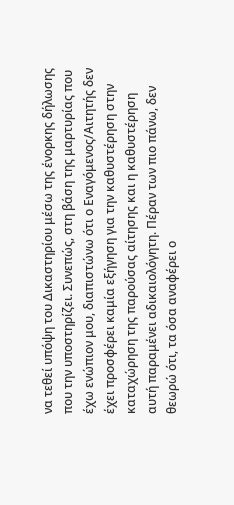να τεθεί υπόψη του Δικαστηρίου μέσω της ένορκης δήλωσης που την υποστηρίζει. Συνεπώς, στη βάση της μαρτυρίας που έχω ενώπιον μου, διαπιστώνω ότι ο Εναγόμενος/Αιτητής δεν έχει προσφέρει καμία εξήγηση για την καθυστέρηση στην καταχώρηση της παρούσας αίτησης και η καθυστέρηση αυτή παραμένει αδικαιολόγητη. Πέραν των πιο πάνω, δεν θεωρώ ότι, τα όσα αναφέρει ο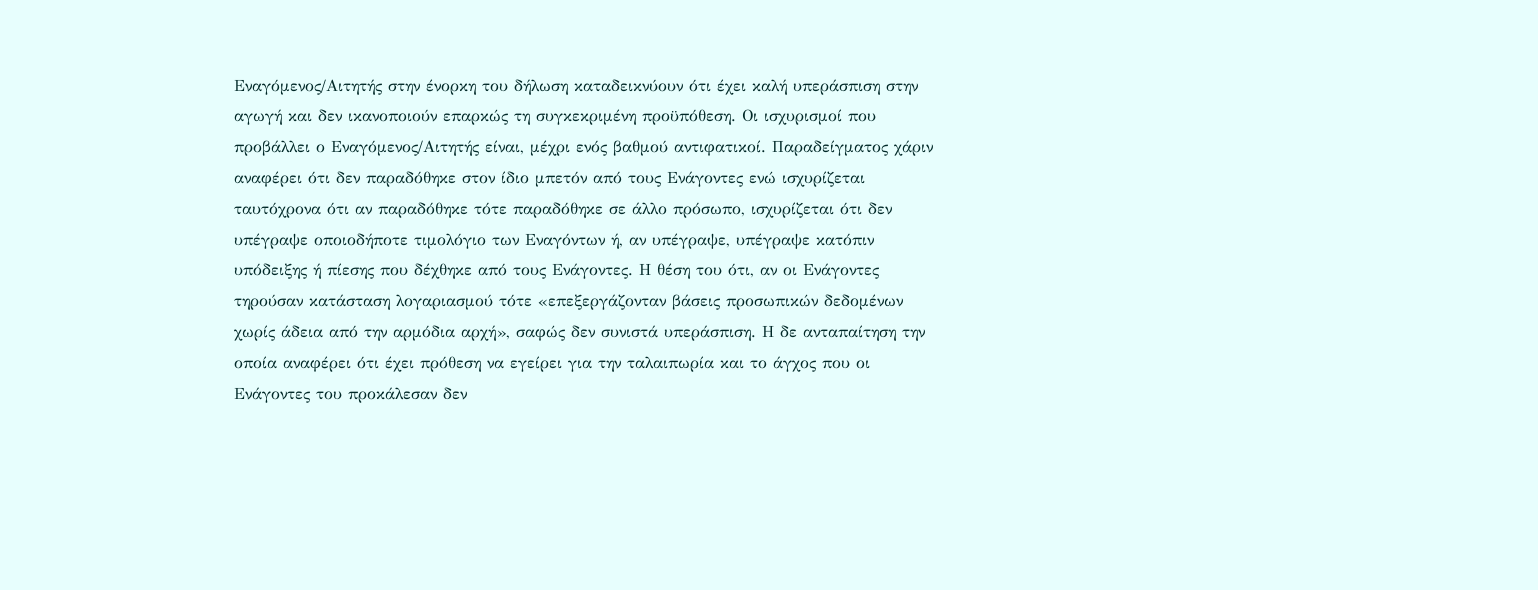Εναγόμενος/Αιτητής στην ένορκη του δήλωση καταδεικνύουν ότι έχει καλή υπεράσπιση στην αγωγή και δεν ικανοποιούν επαρκώς τη συγκεκριμένη προϋπόθεση. Οι ισχυρισμοί που προβάλλει ο Εναγόμενος/Αιτητής είναι, μέχρι ενός βαθμού αντιφατικοί. Παραδείγματος χάριν αναφέρει ότι δεν παραδόθηκε στον ίδιο μπετόν από τους Ενάγοντες ενώ ισχυρίζεται ταυτόχρονα ότι αν παραδόθηκε τότε παραδόθηκε σε άλλο πρόσωπο, ισχυρίζεται ότι δεν υπέγραψε οποιοδήποτε τιμολόγιο των Εναγόντων ή, αν υπέγραψε, υπέγραψε κατόπιν υπόδειξης ή πίεσης που δέχθηκε από τους Ενάγοντες. Η θέση του ότι, αν οι Ενάγοντες τηρούσαν κατάσταση λογαριασμού τότε «επεξεργάζονταν βάσεις προσωπικών δεδομένων χωρίς άδεια από την αρμόδια αρχή», σαφώς δεν συνιστά υπεράσπιση. Η δε ανταπαίτηση την οποία αναφέρει ότι έχει πρόθεση να εγείρει για την ταλαιπωρία και το άγχος που οι Ενάγοντες του προκάλεσαν δεν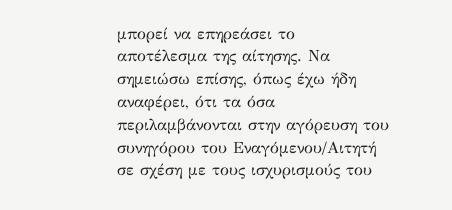μπορεί να επηρεάσει το αποτέλεσμα της αίτησης. Να σημειώσω επίσης, όπως έχω ήδη αναφέρει, ότι τα όσα περιλαμβάνονται στην αγόρευση του συνηγόρου του Εναγόμενου/Αιτητή σε σχέση με τους ισχυρισμούς του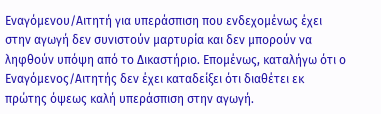Εναγόμενου/Αιτητή για υπεράσπιση που ενδεχομένως έχει στην αγωγή δεν συνιστούν μαρτυρία και δεν μπορούν να ληφθούν υπόψη από το Δικαστήριο. Επομένως, καταλήγω ότι ο Εναγόμενος/Αιτητής δεν έχει καταδείξει ότι διαθέτει εκ πρώτης όψεως καλή υπεράσπιση στην αγωγή.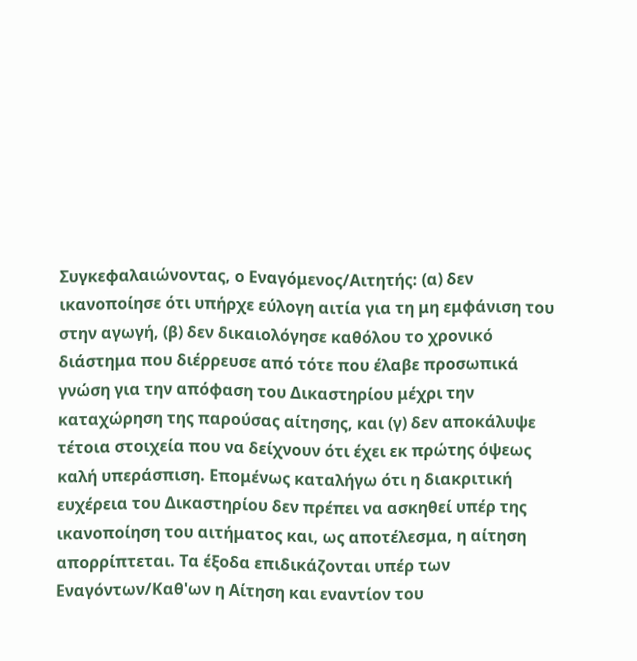Συγκεφαλαιώνοντας, ο Εναγόμενος/Αιτητής: (α) δεν ικανοποίησε ότι υπήρχε εύλογη αιτία για τη μη εμφάνιση του στην αγωγή, (β) δεν δικαιολόγησε καθόλου το χρονικό διάστημα που διέρρευσε από τότε που έλαβε προσωπικά γνώση για την απόφαση του Δικαστηρίου μέχρι την καταχώρηση της παρούσας αίτησης, και (γ) δεν αποκάλυψε τέτοια στοιχεία που να δείχνουν ότι έχει εκ πρώτης όψεως καλή υπεράσπιση. Επομένως καταλήγω ότι η διακριτική ευχέρεια του Δικαστηρίου δεν πρέπει να ασκηθεί υπέρ της ικανοποίηση του αιτήματος και, ως αποτέλεσμα, η αίτηση απορρίπτεται. Τα έξοδα επιδικάζονται υπέρ των Εναγόντων/Καθ'ων η Αίτηση και εναντίον του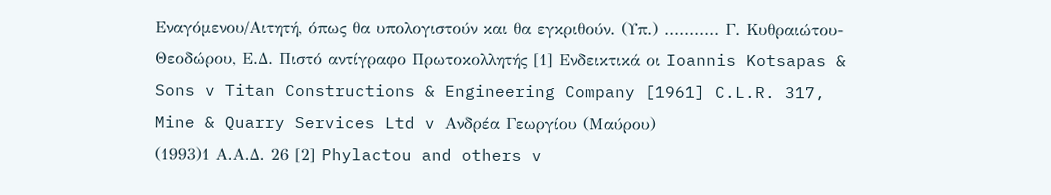Εναγόμενου/Αιτητή, όπως θα υπολογιστούν και θα εγκριθούν. (Υπ.) ........... Γ. Κυθραιώτου-Θεοδώρου, Ε.Δ. Πιστό αντίγραφο Πρωτοκολλητής [1] Ενδεικτικά οι Ioannis Kotsapas & Sons v Titan Constructions & Engineering Company [1961] C.L.R. 317, Mine & Quarry Services Ltd v Ανδρέα Γεωργίου (Μαύρου)
(1993)1 Α.Α.Δ. 26 [2] Phylactou and others v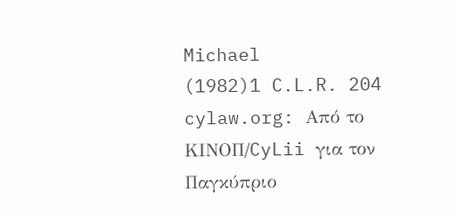Michael
(1982)1 C.L.R. 204 cylaw.org: Από το ΚΙΝOΠ/CyLii για τον Παγκύπριο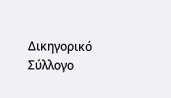Δικηγορικό Σύλλογο